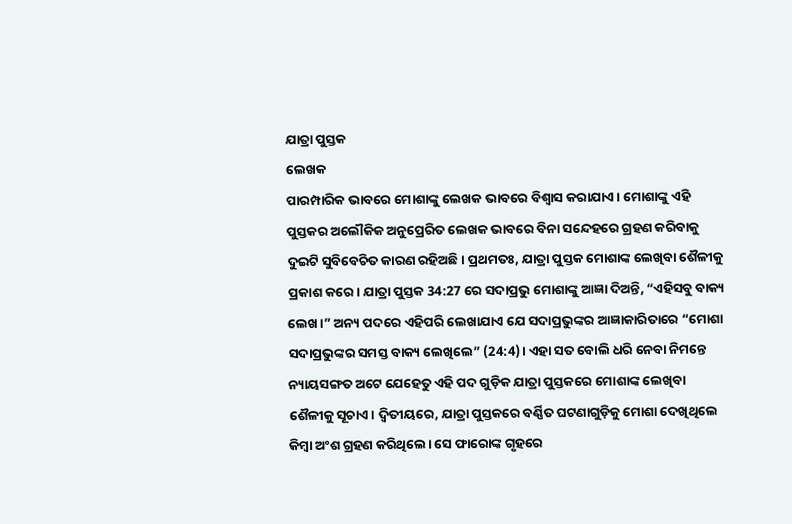ଯାତ୍ରା ପୁସ୍ତକ
ଲେଖକ
ପାରମ୍ପାରିକ ଭାବରେ ମୋଶାଙ୍କୁ ଲେଖକ ଭାବରେ ବିଶ୍ୱାସ କରାଯାଏ। ମୋଶାଙ୍କୁ ଏହି ପୁସ୍ତକର ଅଲୌକିକ ଅନୁପ୍ରେରିତ ଲେଖକ ଭାବରେ ବିନା ସନ୍ଦେହରେ ଗ୍ରହଣ କରିବାକୁ ଦୁଇଟି ସୁବିବେଚିତ କାରଣ ରହିଅଛି। ପ୍ରଥମତଃ, ଯାତ୍ରା ପୁସ୍ତକ ମୋଶାଙ୍କ ଲେଖିବା ଶୈଳୀକୁ ପ୍ରକାଶ କରେ। ଯାତ୍ରା ପୁସ୍ତକ 34:27 ରେ ସଦାପ୍ରଭୁ ମୋଶାଙ୍କୁ ଆଜ୍ଞା ଦିଅନ୍ତି, “ଏହିସବୁ ବାକ୍ୟ ଲେଖ।” ଅନ୍ୟ ପଦରେ ଏହିପରି ଲେଖାଯାଏ ଯେ ସଦାପ୍ରଭୁଙ୍କର ଆଜ୍ଞାକାରିତାରେ “ମୋଶା ସଦାପ୍ରଭୁଙ୍କର ସମସ୍ତ ବାକ୍ୟ ଲେଖିଲେ” (24:4)। ଏହା ସତ ବୋଲି ଧରି ନେବା ନିମନ୍ତେ ନ୍ୟାୟସଙ୍ଗତ ଅଟେ ଯେହେତୁ ଏହି ପଦ ଗୁଡ଼ିକ ଯାତ୍ରା ପୁସ୍ତକରେ ମୋଶାଙ୍କ ଲେଖିବା ଶୈଳୀକୁ ସୂଚାଏ। ଦ୍ୱିତୀୟରେ, ଯାତ୍ରା ପୁସ୍ତକରେ ବର୍ଣ୍ଣିତ ଘଟଣାଗୁଡ଼ିକୁ ମୋଶା ଦେଖିଥିଲେ କିମ୍ବା ଅଂଶ ଗ୍ରହଣ କରିଥିଲେ। ସେ ଫାରୋଙ୍କ ଗୃହରେ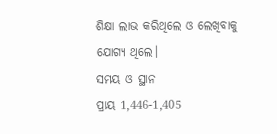ଶିକ୍ଷା ଲାଭ କରିଥିଲେ ଓ ଲେଖିବାକୁ ଯୋଗ୍ୟ ଥିଲେ।
ସମୟ ଓ ସ୍ଥାନ
ପ୍ରାୟ 1,446-1,405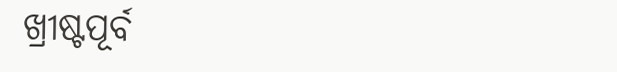ଖ୍ରୀଷ୍ଟପୂର୍ବ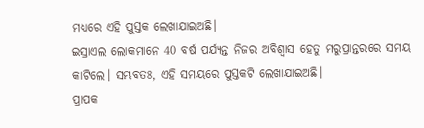ମଧ୍ୟରେ ଏହି ପୁସ୍ତକ ଲେଖାଯାଇଅଛି।
ଇସ୍ରାଏଲ ଲୋକମାନେ 40 ବର୍ଷ ପର୍ଯ୍ୟନ୍ତ ନିଜର ଅବିଶ୍ୱାସ ହେତୁ ମରୁପ୍ରାନ୍ତରରେ ସମୟ କାଟିଲେ। ସମ୍ଭବତଃ, ଏହି ସମୟରେ ପୁସ୍ତକଟି ଲେଖାଯାଇଅଛି।
ପ୍ରାପକ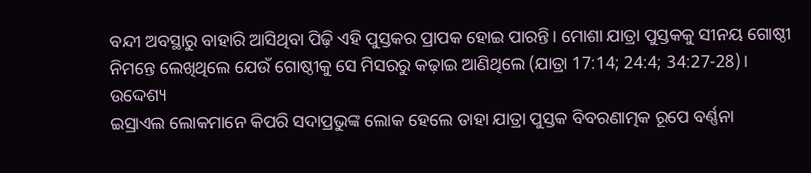ବନ୍ଦୀ ଅବସ୍ଥାରୁ ବାହାରି ଆସିଥିବା ପିଢ଼ି ଏହି ପୁସ୍ତକର ପ୍ରାପକ ହୋଇ ପାରନ୍ତି। ମୋଶା ଯାତ୍ରା ପୁସ୍ତକକୁ ସୀନୟ ଗୋଷ୍ଠୀ ନିମନ୍ତେ ଲେଖିଥିଲେ ଯେଉଁ ଗୋଷ୍ଠୀକୁ ସେ ମିସରରୁ କଢ଼ାଇ ଆଣିଥିଲେ (ଯାତ୍ରା 17:14; 24:4; 34:27-28)।
ଉଦ୍ଦେଶ୍ୟ
ଇସ୍ରାଏଲ ଲୋକମାନେ କିପରି ସଦାପ୍ରଭୁଙ୍କ ଲୋକ ହେଲେ ତାହା ଯାତ୍ରା ପୁସ୍ତକ ବିବରଣାତ୍ମକ ରୂପେ ବର୍ଣ୍ଣନା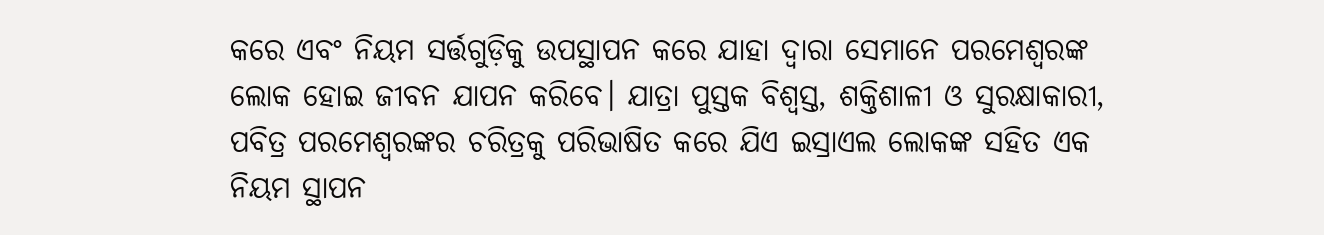କରେ ଏବଂ ନିୟମ ସର୍ତ୍ତଗୁଡ଼ିକୁ ଉପସ୍ଥାପନ କରେ ଯାହା ଦ୍ୱାରା ସେମାନେ ପରମେଶ୍ୱରଙ୍କ ଲୋକ ହୋଇ ଜୀବନ ଯାପନ କରିବେ। ଯାତ୍ରା ପୁସ୍ତକ ବିଶ୍ୱସ୍ତ, ଶକ୍ତିଶାଳୀ ଓ ସୁରକ୍ଷାକାରୀ, ପବିତ୍ର ପରମେଶ୍ୱରଙ୍କର ଚରିତ୍ରକୁ ପରିଭାଷିତ କରେ ଯିଏ ଇସ୍ରାଏଲ ଲୋକଙ୍କ ସହିତ ଏକ ନିୟମ ସ୍ଥାପନ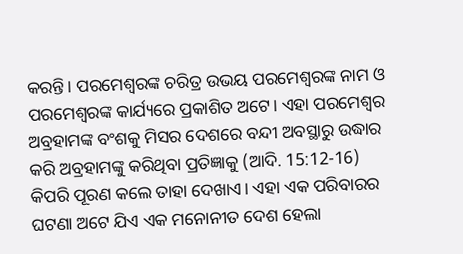କରନ୍ତି। ପରମେଶ୍ୱରଙ୍କ ଚରିତ୍ର ଉଭୟ ପରମେଶ୍ୱରଙ୍କ ନାମ ଓ ପରମେଶ୍ୱରଙ୍କ କାର୍ଯ୍ୟରେ ପ୍ରକାଶିତ ଅଟେ। ଏହା ପରମେଶ୍ୱର ଅବ୍ରହାମଙ୍କ ବଂଶକୁ ମିସର ଦେଶରେ ବନ୍ଦୀ ଅବସ୍ଥାରୁ ଉଦ୍ଧାର କରି ଅବ୍ରହାମଙ୍କୁ କରିଥିବା ପ୍ରତିଜ୍ଞାକୁ (ଆଦି. 15:12-16) କିପରି ପୂରଣ କଲେ ତାହା ଦେଖାଏ। ଏହା ଏକ ପରିବାରର ଘଟଣା ଅଟେ ଯିଏ ଏକ ମନୋନୀତ ଦେଶ ହେଲା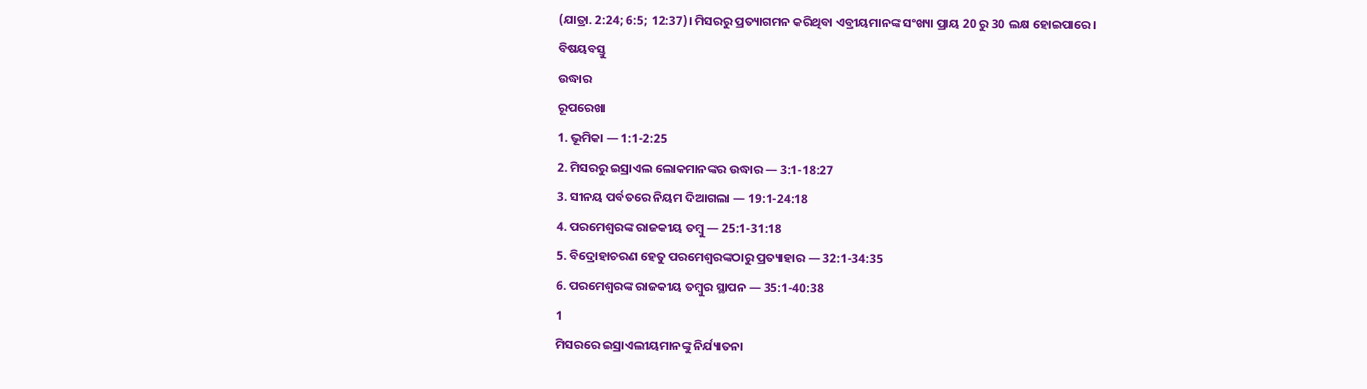(ଯାତ୍ରା. 2:24; 6:5; 12:37)। ମିସରରୁ ପ୍ରତ୍ୟାଗମନ କରିଥିବା ଏବ୍ରୀୟମାନଙ୍କ ସଂଖ୍ୟା ପ୍ରାୟ 20 ରୁ 30 ଲକ୍ଷ ହୋଇପାରେ।
ବିଷୟବସ୍ତୁ
ଉଦ୍ଧାର
ରୂପରେଖା
1. ଭୂମିକା — 1:1-2:25
2. ମିସରରୁ ଇସ୍ରାଏଲ ଲୋକମାନଙ୍କର ଉଦ୍ଧାର — 3:1-18:27
3. ସୀନୟ ପର୍ବତରେ ନିୟମ ଦିଆଗଲା — 19:1-24:18
4. ପରମେଶ୍ୱରଙ୍କ ରାଜକୀୟ ତମ୍ବୁ — 25:1-31:18
5. ବିଦ୍ରୋହାଚରଣ ହେତୁ ପରମେଶ୍ୱରଙ୍କଠାରୁ ପ୍ରତ୍ୟାହାର — 32:1-34:35
6. ପରମେଶ୍ୱରଙ୍କ ରାଜକୀୟ ତମ୍ବୁର ସ୍ଥାପନ — 35:1-40:38
1
ମିସରରେ ଇସ୍ରାଏଲୀୟମାନଙ୍କୁ ନିର୍ଯ୍ୟାତନା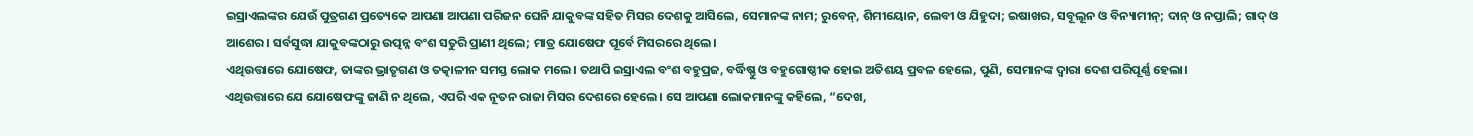ଇସ୍ରାଏଲଙ୍କର ଯେଉଁ ପୁତ୍ରଗଣ ପ୍ରତ୍ୟେକେ ଆପଣା ଆପଣା ପରିଜନ ଘେନି ଯାକୁବଙ୍କ ସହିତ ମିସର ଦେଶକୁ ଆସିଲେ, ସେମାନଙ୍କ ନାମ; ରୁବେନ୍‍, ଶିମୀୟୋନ, ଲେବୀ ଓ ଯିହୁଦା; ଇଷାଖର, ସବୂଲୂନ ଓ ବିନ୍ୟାମୀନ୍; ଦାନ୍ ଓ ନପ୍ତାଲି; ଗାଦ୍‍ ଓ ଆଶେର। ସର୍ବସୁଦ୍ଧା ଯାକୁବଙ୍କଠାରୁ ଉତ୍ପନ୍ନ ବଂଶ ସତୁରି ପ୍ରାଣୀ ଥିଲେ; ମାତ୍ର ଯୋଷେଫ ପୂର୍ବେ ମିସରରେ ଥିଲେ।
ଏଥିଉତ୍ତାରେ ଯୋଷେଫ, ତାଙ୍କର ଭ୍ରାତୃଗଣ ଓ ତତ୍କାଳୀନ ସମସ୍ତ ଲୋକ ମଲେ। ତଥାପି ଇସ୍ରାଏଲ ବଂଶ ବହୁପ୍ରଜ, ବର୍ଦ୍ଧିଷ୍ଣୁ ଓ ବହୁଗୋଷ୍ଠୀକ ହୋଇ ଅତିଶୟ ପ୍ରବଳ ହେଲେ, ପୁଣି, ସେମାନଙ୍କ ଦ୍ୱାରା ଦେଶ ପରିପୂର୍ଣ୍ଣ ହେଲା।
ଏଥିଉତ୍ତାରେ ଯେ ଯୋଷେଫଙ୍କୁ ଜାଣି ନ ଥିଲେ, ଏପରି ଏକ ନୂତନ ରାଜା ମିସର ଦେଶରେ ହେଲେ। ସେ ଆପଣା ଲୋକମାନଙ୍କୁ କହିଲେ, “ଦେଖ,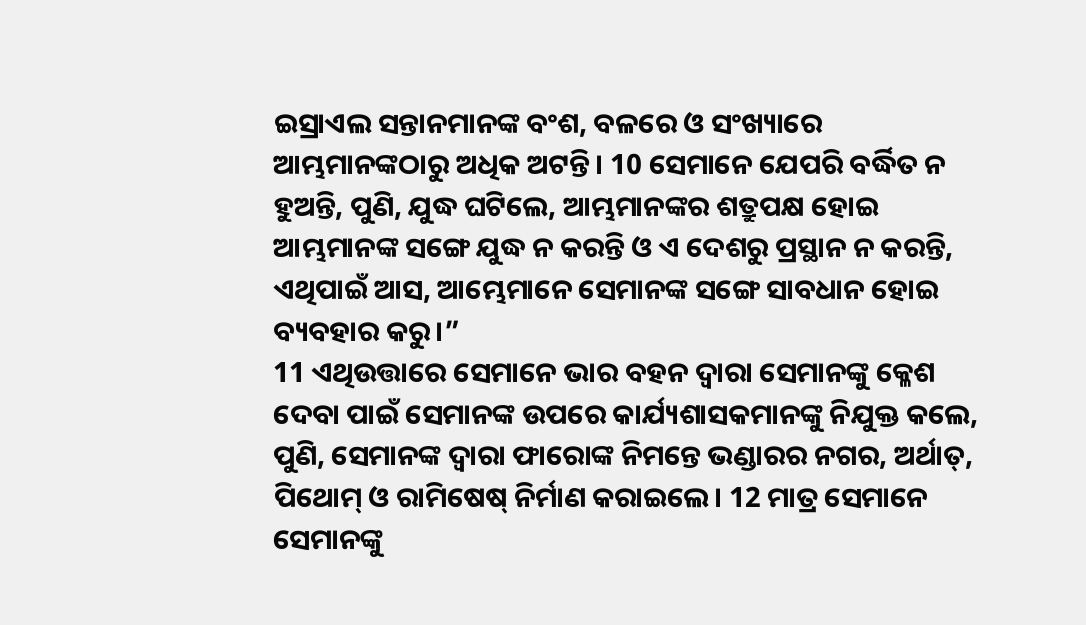ଇସ୍ରାଏଲ ସନ୍ତାନମାନଙ୍କ ବଂଶ, ବଳରେ ଓ ସଂଖ୍ୟାରେ ଆମ୍ଭମାନଙ୍କଠାରୁ ଅଧିକ ଅଟନ୍ତି। 10 ସେମାନେ ଯେପରି ବର୍ଦ୍ଧିତ ନ ହୁଅନ୍ତି, ପୁଣି, ଯୁଦ୍ଧ ଘଟିଲେ, ଆମ୍ଭମାନଙ୍କର ଶତ୍ରୁପକ୍ଷ ହୋଇ ଆମ୍ଭମାନଙ୍କ ସଙ୍ଗେ ଯୁଦ୍ଧ ନ କରନ୍ତି ଓ ଏ ଦେଶରୁ ପ୍ରସ୍ଥାନ ନ କରନ୍ତି, ଏଥିପାଇଁ ଆସ, ଆମ୍ଭେମାନେ ସେମାନଙ୍କ ସଙ୍ଗେ ସାବଧାନ ହୋଇ ବ୍ୟବହାର କରୁ।”
11 ଏଥିଉତ୍ତାରେ ସେମାନେ ଭାର ବହନ ଦ୍ୱାରା ସେମାନଙ୍କୁ କ୍ଳେଶ ଦେବା ପାଇଁ ସେମାନଙ୍କ ଉପରେ କାର୍ଯ୍ୟଶାସକମାନଙ୍କୁ ନିଯୁକ୍ତ କଲେ, ପୁଣି, ସେମାନଙ୍କ ଦ୍ୱାରା ଫାରୋଙ୍କ ନିମନ୍ତେ ଭଣ୍ଡାରର ନଗର, ଅର୍ଥାତ୍‍, ପିଥୋମ୍‍ ଓ ରାମିଷେଷ୍‍ ନିର୍ମାଣ କରାଇଲେ। 12 ମାତ୍ର ସେମାନେ ସେମାନଙ୍କୁ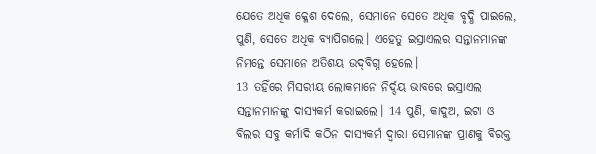ଯେତେ ଅଧିକ କ୍ଳେଶ ଦେଲେ, ସେମାନେ ସେତେ ଅଧିକ ବୃଦ୍ଧି ପାଇଲେ, ପୁଣି, ସେତେ ଅଧିକ ବ୍ୟାପିଗଲେ। ଏହେତୁ ଇସ୍ରାଏଲର ସନ୍ତାନମାନଙ୍କ ନିମନ୍ତେ ସେମାନେ ଅତିଶୟ ଉଦ୍‍ବିଗ୍ନ ହେଲେ।
13 ତହିଁରେ ମିସରୀୟ ଲୋକମାନେ ନିର୍ଦ୍ଦୟ ଭାବରେ ଇସ୍ରାଏଲ ସନ୍ତାନମାନଙ୍କୁ ଦାସ୍ୟକର୍ମ କରାଇଲେ। 14 ପୁଣି, କାଦୁଅ, ଇଟା ଓ ବିଲର ସବୁ କର୍ମାଦି କଠିନ ଦାସ୍ୟକର୍ମ ଦ୍ୱାରା ସେମାନଙ୍କ ପ୍ରାଣକୁ ବିରକ୍ତ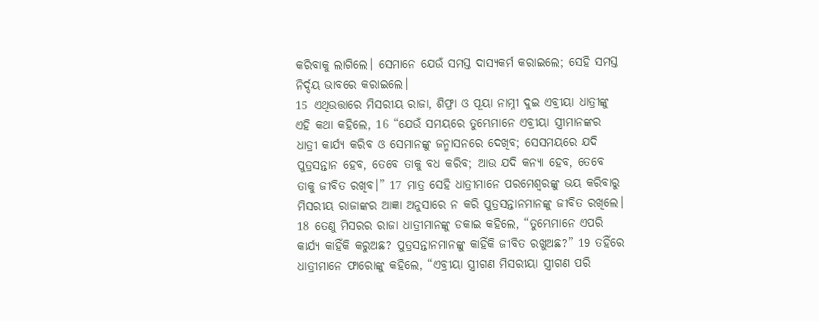କରିବାକୁ ଲାଗିଲେ। ସେମାନେ ଯେଉଁ ସମସ୍ତ ଦାସ୍ୟକର୍ମ କରାଇଲେ; ସେହି ସମସ୍ତ ନିର୍ଦ୍ଦୟ ଭାବରେ କରାଇଲେ।
15 ଏଥିଉତ୍ତାରେ ମିସରୀୟ ରାଜା, ଶିଫ୍ରା ଓ ପୂୟା ନାମ୍ନୀ ଦୁଇ ଏବ୍ରୀୟା ଧାତ୍ରୀଙ୍କୁ ଏହି କଥା କହିଲେ, 16 “ଯେଉଁ ସମୟରେ ତୁମ୍ଭେମାନେ ଏବ୍ରୀୟା ସ୍ତ୍ରୀମାନଙ୍କର ଧାତ୍ରୀ କାର୍ଯ୍ୟ କରିବ ଓ ସେମାନଙ୍କୁ ଜନ୍ମାସନରେ ଦେଖିବ; ସେସମୟରେ ଯଦି ପୁତ୍ରସନ୍ତାନ ହେବ, ତେବେ ତାକୁ ବଧ କରିବ; ଆଉ ଯଦି କନ୍ୟା ହେବ, ତେବେ ତାକୁ ଜୀବିତ ରଖିବ।” 17 ମାତ୍ର ସେହି ଧାତ୍ରୀମାନେ ପରମେଶ୍ୱରଙ୍କୁ ଭୟ କରିବାରୁ ମିସରୀୟ ରାଜାଙ୍କର ଆଜ୍ଞା ଅନୁସାରେ ନ କରି ପୁତ୍ରସନ୍ତାନମାନଙ୍କୁ ଜୀବିତ ରଖିଲେ।
18 ତେଣୁ ମିସରର ରାଜା ଧାତ୍ରୀମାନଙ୍କୁ ଡକାଇ କହିଲେ, “ତୁମ୍ଭେମାନେ ଏପରି କାର୍ଯ୍ୟ କାହିଁକି କରୁଅଛ? ପୁତ୍ରସନ୍ତାନମାନଙ୍କୁ କାହିଁକି ଜୀବିତ ରଖୁଅଛ?” 19 ତହିଁରେ ଧାତ୍ରୀମାନେ ଫାରୋଙ୍କୁ କହିଲେ, “ଏବ୍ରୀୟା ସ୍ତ୍ରୀଗଣ ମିସରୀୟା ସ୍ତ୍ରୀଗଣ ପରି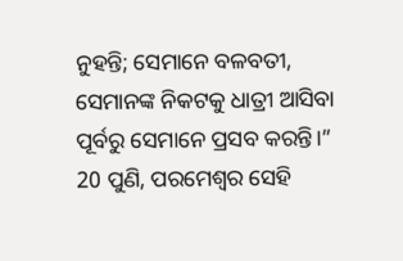ନୁହନ୍ତି; ସେମାନେ ବଳବତୀ, ସେମାନଙ୍କ ନିକଟକୁ ଧାତ୍ରୀ ଆସିବା ପୂର୍ବରୁ ସେମାନେ ପ୍ରସବ କରନ୍ତି।”
20 ପୁଣି, ପରମେଶ୍ୱର ସେହି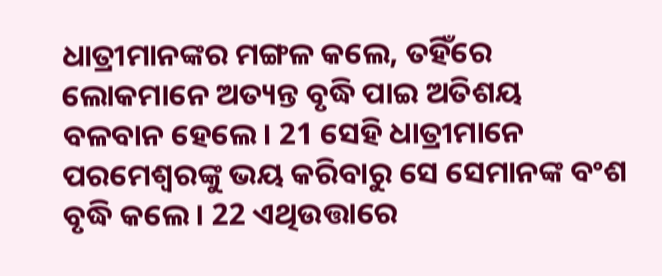ଧାତ୍ରୀମାନଙ୍କର ମଙ୍ଗଳ କଲେ, ତହିଁରେ ଲୋକମାନେ ଅତ୍ୟନ୍ତ ବୃଦ୍ଧି ପାଇ ଅତିଶୟ ବଳବାନ ହେଲେ। 21 ସେହି ଧାତ୍ରୀମାନେ ପରମେଶ୍ୱରଙ୍କୁ ଭୟ କରିବାରୁ ସେ ସେମାନଙ୍କ ବଂଶ ବୃଦ୍ଧି କଲେ। 22 ଏଥିଉତ୍ତାରେ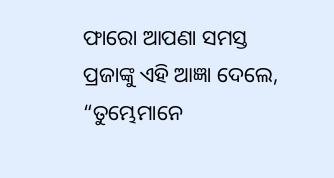ଫାରୋ ଆପଣା ସମସ୍ତ ପ୍ରଜାଙ୍କୁ ଏହି ଆଜ୍ଞା ଦେଲେ, “ତୁମ୍ଭେମାନେ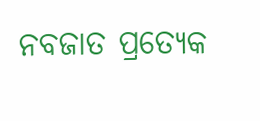ନବଜାତ ପ୍ରତ୍ୟେକ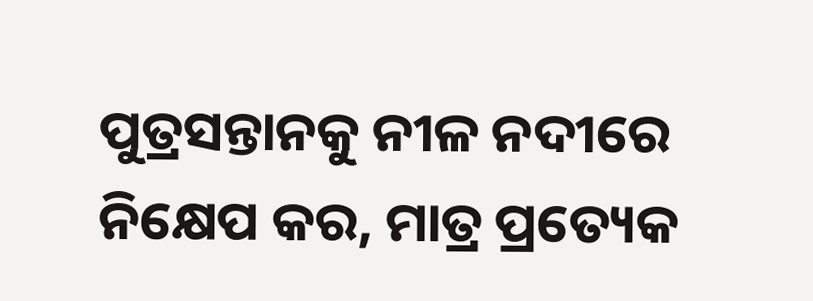ପୁତ୍ରସନ୍ତାନକୁ ନୀଳ ନଦୀରେ ନିକ୍ଷେପ କର, ମାତ୍ର ପ୍ରତ୍ୟେକ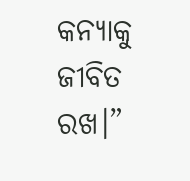କନ୍ୟାକୁ ଜୀବିତ ରଖ।”